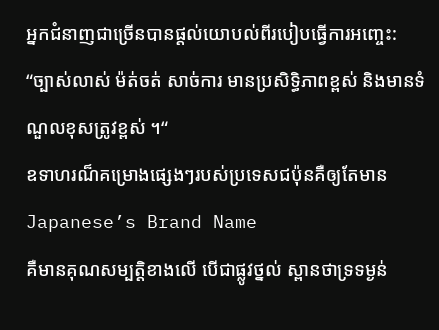អ្នកជំនាញជាច្រើនបានផ្តល់យោបល់ពីរបៀបធ្វើការអញ្ចេះ:
“ច្បាស់លាស់ ម៉ត់ចត់ សាច់ការ មានប្រសិទ្ធិភាពខ្ពស់ និងមានទំណួលខុសត្រូវខ្ពស់ ។“
ឧទាហរណ៏គម្រោងផ្សេងៗរបស់ប្រទេសជប៉ុនគឺឲ្យតែមាន Japanese’s Brand Name
គឺមានគុណសម្បត្តិខាងលើ បើជាផ្លូវថ្នល់ ស្ពានថាទ្រទម្ងន់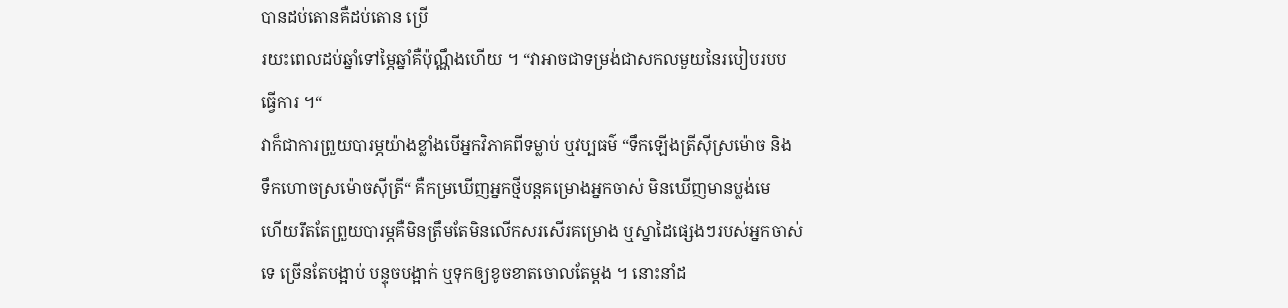បានដប់តោនគឺដប់តោន ប្រើ
រយះពេលដប់ឆ្នាំទៅម្ភៃឆ្នាំគឺប៉ុណ្ណឹងហើយ ។ “វាអាចជាទម្រង់ជាសកលមួយនៃរបៀបរបប
ធ្វើការ ។“
វាក៏ជាការព្រួយបារម្ភយ៉ាងខ្លាំងបើអ្នកវិភាគពីទម្លាប់ ឬវប្បធម៌ “ទឹកឡើងត្រីស៊ីស្រម៉ោច និង
ទឹកហោចស្រម៉ោចស៊ីត្រី“ គឺកម្រឃើញអ្នកថ្មីបន្តគម្រោងអ្នកចាស់ មិនឃើញមានប្លង់មេ
ហើយរឹតតែព្រួយបារម្ភគឺមិនត្រឹមតែមិនលើកសរសើរគម្រោង ឬស្នាដៃផ្សេងៗរបស់អ្នកចាស់
ទេ ច្រើនតែបង្អាប់ បន្ទុចបង្អាក់ ឬទុកឲ្យខូចខាតចោលតែម្តង ។ នោះនាំដ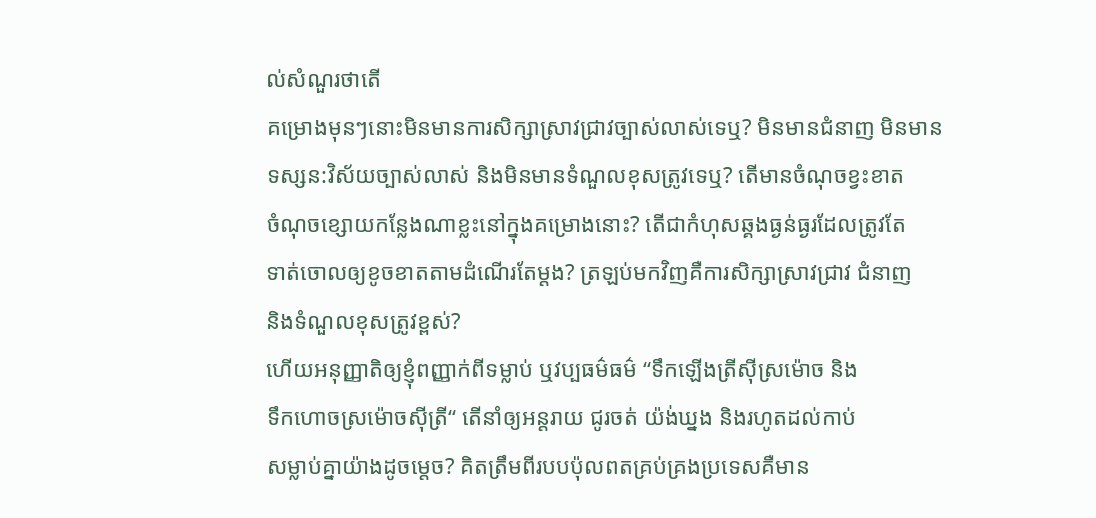ល់សំណួរថាតើ
គម្រោងមុនៗនោះមិនមានការសិក្សាស្រាវជ្រាវច្បាស់លាស់ទេឬ? មិនមានជំនាញ មិនមាន
ទស្សន:វិស័យច្បាស់លាស់ និងមិនមានទំណួលខុសត្រូវទេឬ? តើមានចំណុចខ្វះខាត
ចំណុចខ្សោយកន្លែងណាខ្លះនៅក្នុងគម្រោងនោះ? តើជាកំហុសឆ្គងធ្ងន់ធ្ងរដែលត្រូវតែ
ទាត់ចោលឲ្យខូចខាតតាមដំណើរតែម្តង? ត្រឡប់មកវិញគឺការសិក្សាស្រាវជ្រាវ ជំនាញ
និងទំណួលខុសត្រូវខ្ពស់?
ហើយអនុញ្ញាតិឲ្យខ្ញុំពញ្ញាក់ពីទម្លាប់ ឬវប្បធម៌ធម៌ “ទឹកឡើងត្រីស៊ីស្រម៉ោច និង
ទឹកហោចស្រម៉ោចស៊ីត្រី“ តើនាំឲ្យអន្តរាយ ជូរចត់ យ៉ង់ឃ្នង និងរហូតដល់កាប់
សម្លាប់គ្នាយ៉ាងដូចម្តេច? គិតត្រឹមពីរបបប៉ុលពតគ្រប់គ្រងប្រទេសគឺមាន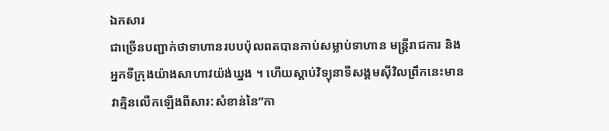ឯកសារ
ជាច្រើនបញ្ជាក់ថាទាហានរបបប៉ុលពតបានកាប់សម្លាប់ទាហាន មន្រ្តីរាជការ និង
អ្នកទីក្រុងយ៉ាងសាហាវយ៉ង់ឃ្នង ។ ហើយស្តាប់វិទ្យុនាទីសង្គមស៊ីវិលព្រឹកនេះមាន
វាគ្មិនលើកឡើងពីសារ:សំខាន់នៃ”កា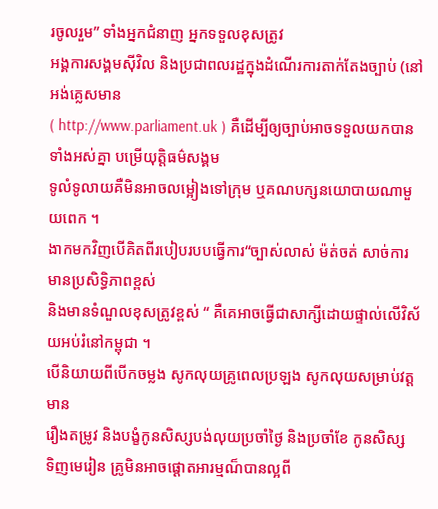រចូលរួម” ទាំងអ្នកជំនាញ អ្នកទទួលខុសត្រូវ
អង្គការសង្គមស៊ីវិល និងប្រជាពលរដ្ឋក្នុងដំណើរការតាក់តែងច្បាប់ (នៅអង់គ្លេសមាន
( http://www.parliament.uk ) គឺដើម្បីឲ្យច្បាប់អាចទទួលយកបានទាំងអស់គ្នា បម្រើយុត្តិធម៌សង្គម
ទូលំទូលាយគឺមិនអាចលម្អៀងទៅក្រុម ឬគណបក្សនយោបាយណាមួយពេក ។
ងាកមកវិញបើគិតពីរបៀបរបបធ្វើការ“ច្បាស់លាស់ ម៉ត់ចត់ សាច់ការ មានប្រសិទ្ធិភាពខ្ពស់
និងមានទំណួលខុសត្រូវខ្ពស់ “ គឺគេអាចធ្វើជាសាក្សីដោយផ្ទាល់លើវិស័យអប់រំនៅកម្ពុជា ។
បើនិយាយពីបើកចម្លង សូកលុយគ្រូពេលប្រឡង សូកលុយសម្រាប់វត្តមាន
រឿងតម្រូវ និងបង្ខំកូនសិស្សបង់លុយប្រចាំថ្ងៃ និងប្រចាំខែ កូនសិស្ស
ទិញមេរៀន គ្រូមិនអាចផ្តោតអារម្មណ៏បានល្អពី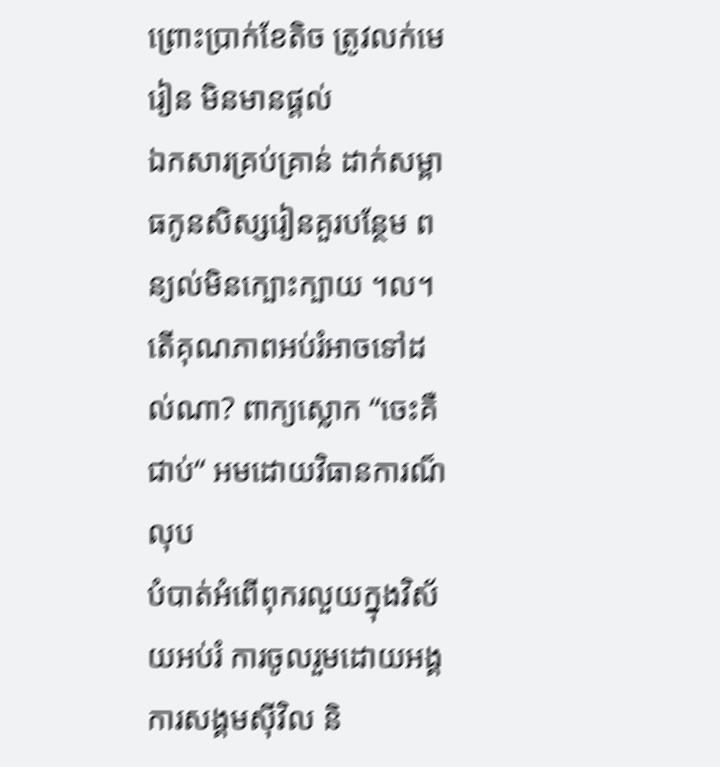ព្រោះប្រាក់ខែតិច ត្រូវលក់មេរៀន មិនមានផ្តល់
ឯកសារគ្រប់គ្រាន់ ដាក់សម្ពាធកូនសិស្សរៀនគួរបន្ថែម ពន្យល់មិនក្បោះក្បាយ ។ល។
តើគុណភាពអប់រំអាចទៅដល់ណា? ពាក្យស្លោក “ចេះគឺជាប់“ អមដោយវិធានការណ៏លុប
បំបាត់អំពើពុករលួយក្នុងវិស័យអប់រំ ការចូលរួមដោយអង្គការសង្គមស៊ីវិល និ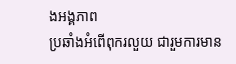ងអង្គភាព
ប្រឆាំងអំពើពុករលួយ ជារួមការមាន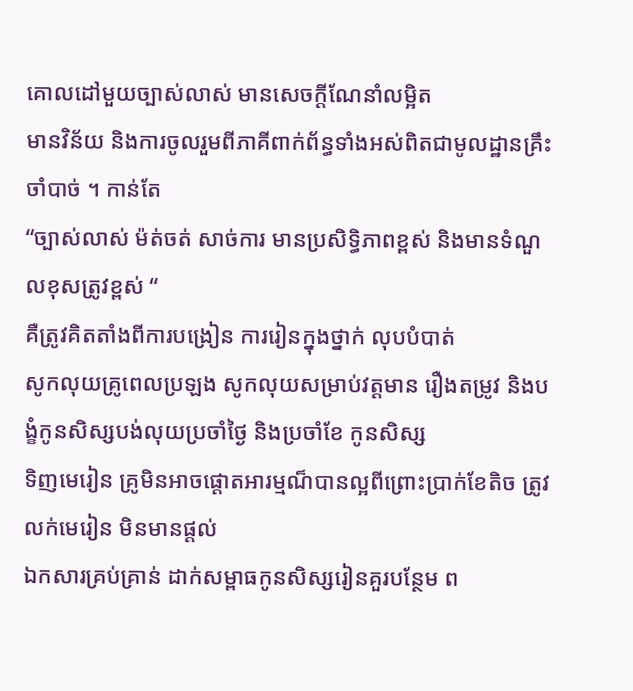គោលដៅមួយច្បាស់លាស់ មានសេចក្តីណែនាំលម្អិត
មានវិន័យ និងការចូលរួមពីភាគីពាក់ព័ន្ធទាំងអស់ពិតជាមូលដ្ឋានគ្រឹះចាំបាច់ ។ កាន់តែ
“ច្បាស់លាស់ ម៉ត់ចត់ សាច់ការ មានប្រសិទ្ធិភាពខ្ពស់ និងមានទំណួលខុសត្រូវខ្ពស់ “
គឺត្រូវគិតតាំងពីការបង្រៀន ការរៀនក្នុងថ្នាក់ លុបបំបាត់
សូកលុយគ្រូពេលប្រឡង សូកលុយសម្រាប់វត្តមាន រឿងតម្រូវ និងបង្ខំកូនសិស្សបង់លុយប្រចាំថ្ងៃ និងប្រចាំខែ កូនសិស្ស
ទិញមេរៀន គ្រូមិនអាចផ្តោតអារម្មណ៏បានល្អពីព្រោះប្រាក់ខែតិច ត្រូវលក់មេរៀន មិនមានផ្តល់
ឯកសារគ្រប់គ្រាន់ ដាក់សម្ពាធកូនសិស្សរៀនគួរបន្ថែម ព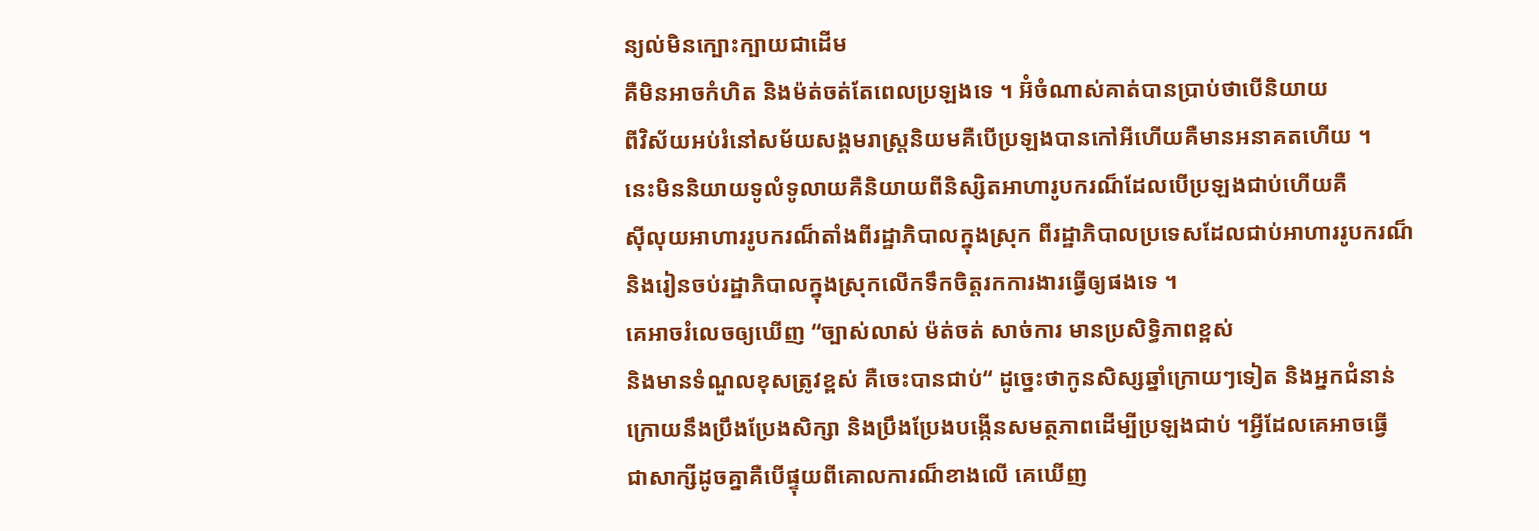ន្យល់មិនក្បោះក្បាយជាដើម
គឺមិនអាចកំហិត និងម៉ត់ចត់តែពេលប្រឡងទេ ។ អ៊ំចំណាស់គាត់បានប្រាប់ថាបើនិយាយ
ពីវិស័យអប់រំនៅសម័យសង្គមរាស្រ្តនិយមគឺបើប្រឡងបានកៅអីហើយគឺមានអនាគតហើយ ។
នេះមិននិយាយទូលំទូលាយគឺនិយាយពីនិស្សិតអាហារូបករណ៏ដែលបើប្រឡងជាប់ហើយគឺ
ស៊ីលុយអាហាររូបករណ៏តាំងពីរដ្ឋាភិបាលក្នុងស្រុក ពីរដ្ឋាភិបាលប្រទេសដែលជាប់អាហាររូបករណ៏
និងរៀនចប់រដ្ឋាភិបាលក្នុងស្រុកលើកទឹកចិត្តរកការងារធ្វើឲ្យផងទេ ។
គេអាចរំលេចឲ្យឃើញ “ច្បាស់លាស់ ម៉ត់ចត់ សាច់ការ មានប្រសិទ្ធិភាពខ្ពស់
និងមានទំណួលខុសត្រូវខ្ពស់ គឺចេះបានជាប់“ ដូច្នេះថាកូនសិស្សឆ្នាំក្រោយៗទៀត និងអ្នកជំនាន់
ក្រោយនឹងប្រឹងប្រែងសិក្សា និងប្រឹងប្រែងបង្កើនសមត្ថភាពដើម្បីប្រឡងជាប់ ។អ្វីដែលគេអាចធ្វើ
ជាសាក្សីដូចគ្នាគឺបើផ្ទុយពីគោលការណ៏ខាងលើ គេឃើញ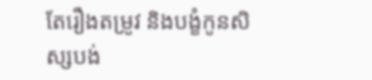តែរឿងតម្រូវ និងបង្ខំកូនសិស្សបង់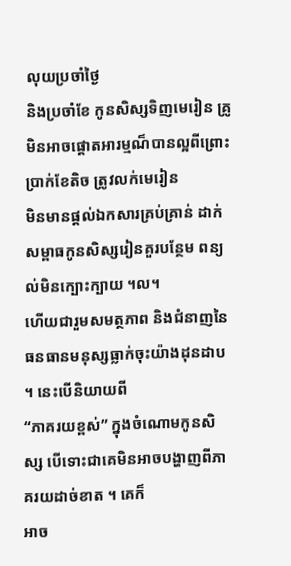លុយប្រចាំថ្ងៃ
និងប្រចាំខែ កូនសិស្សទិញមេរៀន គ្រូមិនអាចផ្តោតអារម្មណ៏បានល្អពីព្រោះប្រាក់ខែតិច ត្រូវលក់មេរៀន
មិនមានផ្តល់ឯកសារគ្រប់គ្រាន់ ដាក់សម្ពាធកូនសិស្សរៀនគួរបន្ថែម ពន្យល់មិនក្បោះក្បាយ ។ល។
ហើយជារួមសមត្ថភាព និងជំនាញនៃធនធានមនុស្សធ្លាក់ចុះយ៉ាងដុនដាប ។ នេះបើនិយាយពី
“ភាគរយខ្ពស់” ក្នុងចំណោមកូនសិស្ស បើទោះជាគេមិនអាចបង្ហាញពីភាគរយដាច់ខាត ។ គេក៏
អាច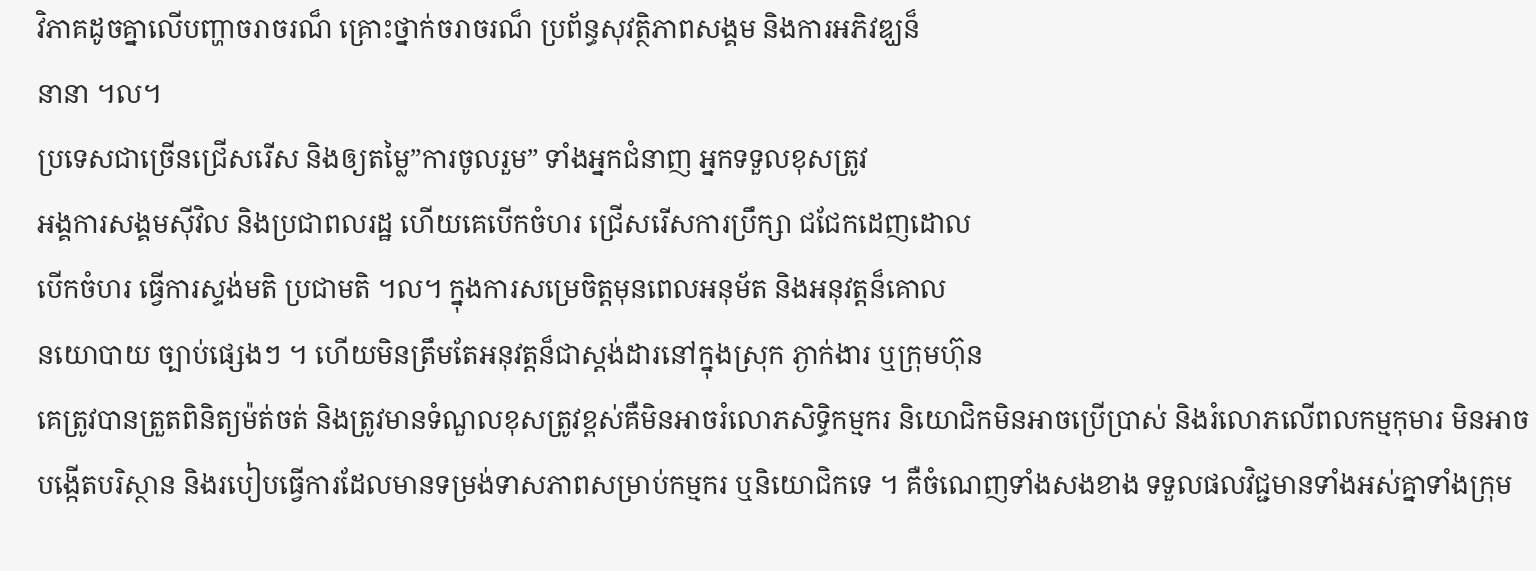វិភាគដូចគ្នាលើបញ្ហាចរាចរណ៏ គ្រោះថ្នាក់ចរាចរណ៏ ប្រព័ន្ធសុវត្ថិភាពសង្គម និងការអភិវឌ្ឃន៏
នានា ។ល។
ប្រទេសជាច្រើនជ្រើសរើស និងឲ្យតម្លៃ”ការចូលរួម” ទាំងអ្នកជំនាញ អ្នកទទួលខុសត្រូវ
អង្គការសង្គមស៊ីវិល និងប្រជាពលរដ្ឋ ហើយគេបើកចំហរ ជ្រើសរើសការប្រឹក្សា ជជែកដេញដោល
បើកចំហរ ធ្វើការស្ទង់មតិ ប្រជាមតិ ។ល។ ក្នុងការសម្រេចិត្តមុនពេលអនុម័ត និងអនុវត្តន៏គោល
នយោបាយ ច្បាប់ផ្សេងៗ ។ ហើយមិនត្រឹមតែអនុវត្តន៏ជាស្តង់ដារនៅក្នុងស្រុក ភ្ងាក់ងារ ឬក្រុមហ៊ុន
គេត្រូវបានត្រួតពិនិត្យម៉ត់ចត់ និងត្រូវមានទំណួលខុសត្រូវខ្ពស់គឺមិនអាចរំលោភសិទ្ធិកម្មករ និយោជិកមិនអាចប្រើប្រាស់ និងរំលោភលើពលកម្មកុមារ មិនអាចបង្កើតបរិស្ថាន និងរបៀបធ្វើការដែលមានទម្រង់ទាសភាពសម្រាប់កម្មករ ឬនិយោជិកទេ ។ គឺចំណេញទាំងសងខាង ទទួលផលវិជ្ជមានទាំងអស់គ្នាទាំងក្រុម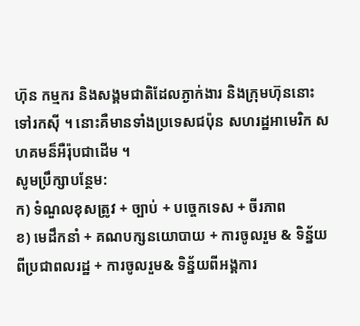ហ៊ុន កម្មករ និងសង្គមជាតិដែលភ្ងាក់ងារ និងក្រុមហ៊ុននោះទៅរកស៊ី ។ នោះគឺមានទាំងប្រទេសជប៉ុន សហរដ្ឋអាមេរិក សហគមន៏អឺរ៉ុបជាដើម ។
សូមប្រឹក្សាបន្ថែម:
ក) ទំណួលខុសត្រូវ + ច្បាប់ + បច្ចេកទេស + ចីរភាព
ខ) មេដឹកនាំ + គណបក្សនយោបាយ + ការចូលរួម & ទិន្ន័យពីប្រជាពលរដ្ឋ + ការចូលរួម& ទិន្ន័យពីអង្គការ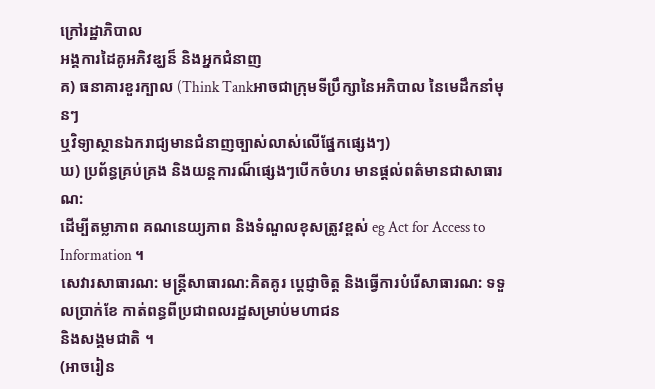ក្រៅរដ្ឋាភិបាល
អង្គការដៃគូអភិវឌ្ឃន៏ និងអ្នកជំនាញ
គ) ធនាគារខួរក្បាល (Think Tankអាចជាក្រុមទីប្រឹក្សានៃអភិបាល នៃមេដឹកនាំមុនៗ
ឬវិទ្យាស្ថានឯករាជ្យមានជំនាញច្បាស់លាស់លើផ្នែកផ្សេងៗ)
ឃ) ប្រព័ន្ធគ្រប់គ្រង និងយន្តការណ៏ផ្សេងៗបើកចំហរ មានផ្តល់ពត៌មានជាសាធារណ:
ដើម្បីតម្លាភាព គណនេយ្យភាព និងទំណួលខុសត្រូវខ្ពស់ eg Act for Access to Information ។
សេវារសាធារណ: មន្ត្រីសាធារណ:គិតគូរ ប្តេជ្ញាចិត្ត និងធ្វើការបំរើសាធារណ: ទទួលប្រាក់ខែ កាត់ពន្ធពីប្រជាពលរដ្ឋសម្រាប់មហាជន
និងសង្គមជាតិ ។
(អាចរៀន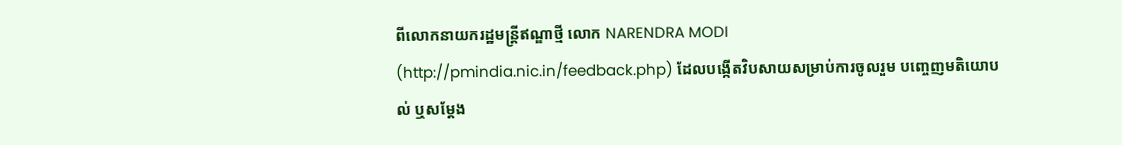ពីលោកនាយករដ្ឋមន្រ្តីឥណ្ឌាថ្មី លោក NARENDRA MODI
(http://pmindia.nic.in/feedback.php) ដែលបង្កើតវិបសាយសម្រាប់ការចូលរួម បញ្ចេញមតិយោបល់ ឬសម្តែង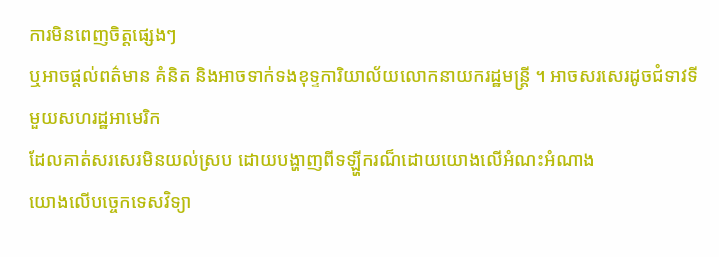ការមិនពេញចិត្តផ្សេងៗ
ឬអាចផ្តល់ពត៌មាន គំនិត និងអាចទាក់ទងខុទ្ទការិយាល័យលោកនាយករដ្ឋមន្រ្តី ។ អាចសរសេរដូចជំទាវទីមួយសហរដ្ឋអាមេរិក
ដែលគាត់សរសេរមិនយល់ស្រប ដោយបង្ហាញពីទឡ្ហីករណ៏ដោយយោងលើអំណះអំណាង
យោងលើបច្ចេកទេសវិទ្យា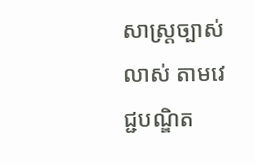សាស្រ្តច្បាស់លាស់ តាមវេជ្ជបណ្ឌិត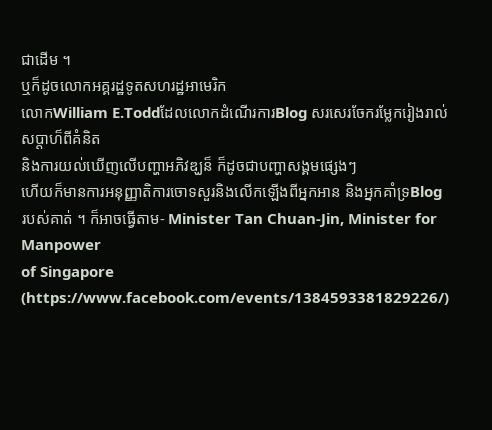ជាដើម ។
ឬក៏ដូចលោកអគ្គរដ្ឋទូតសហរដ្ឋអាមេរិក
លោកWilliam E.ToddដែលលោកដំណើរការBlog សរសេរចែករម្លែករៀងរាល់សប្តាហ៏ពីគំនិត
និងការយល់ឃើញលើបញ្ហាអភិវឌ្ឃន៏ ក៏ដូចជាបញ្ហាសង្គមផ្សេងៗ
ហើយក៏មានការអនុញ្ញាតិការចោទសួរនិងលើកឡើងពីអ្នកអាន និងអ្នកគាំទ្រBlog
របស់គាត់ ។ ក៏អាចធ្វើតាម- Minister Tan Chuan-Jin, Minister for Manpower
of Singapore (https://www.facebook.com/events/1384593381829226/)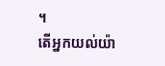។
តើអ្នកយល់យ៉ា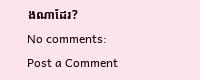ងណាដែរ?
No comments:
Post a Comment